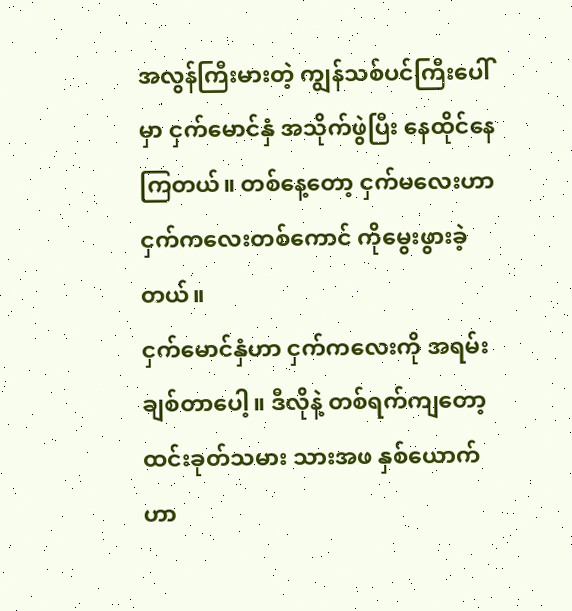အလွန်ကြီးမားတဲ့ ကျွန်သစ်ပင်ကြီးပေါ်မှာ ငှက်မောင်နှံ အသိုက်ဖွဲပြီး နေထိုင်နေကြတယ်။ တစ်နေ့တော့ ငှက်မလေးဟာ ငှက်ကလေးတစ်ကောင် ကိုမွေးဖွားခဲ့တယ်။
ငှက်မောင်နှံဟာ ငှက်ကလေးကို အရမ်းချစ်တာပေါ့။ ဒီလိုနဲ့ တစ်ရက်ကျတော့ ထင်းခုတ်သမား သားအဖ နှစ်ယောက်ဟာ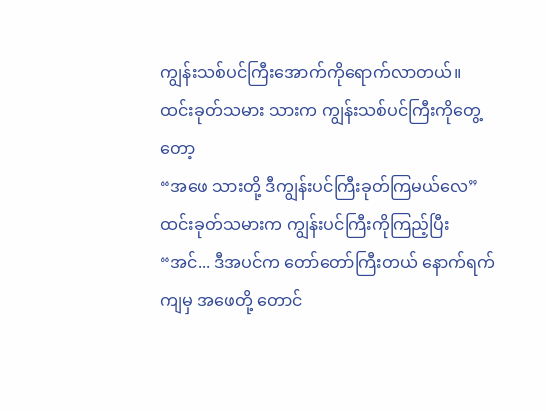ကျွန်းသစ်ပင်ကြီးအောက်ကိုရောက်လာတယ်။
ထင်းခုတ်သမား သားက ကျွန်းသစ်ပင်ကြီးကိုတွေ့တော့
“အဖေ သားတို့ ဒီကျွန်းပင်ကြီးခုတ်ကြမယ်လေ”
ထင်းခုတ်သမားက ကျွန်းပင်ကြီးကိုကြည့်ပြီး
“အင်... ဒီအပင်က တော်တော်ကြီးတယ် နောက်ရက်ကျမှ အဖေတို့ တောင်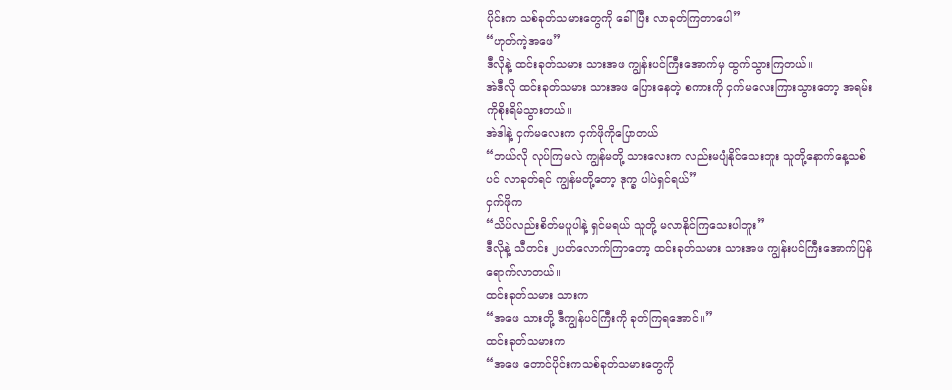ပိုင်းက သစ်ခုတ်သမားတွေကို ခေါ်ပြီး လာခုတ်ကြတာပေါ”
“ဟုတ်ကဲ့အဖေ”
ဒီလိုနဲ့ ထင်းခုတ်သမား သားအဖ ကျွန်းပင်ကြီးအောက်မှ ထွက်သွားကြတယ်။
အဲဒီလို ထင်းခုတ်သမား သားအဖ ပြေားနေတဲ့ စကားကို ငှက်မလေးကြားသွားတော့ အရမ်းကိုစိုးရိမ်သွားတယ်။
အဲဒါနဲ့ ငှက်မလေးက ငှက်ဖိုကိုပြောတယ်
“ဘယ်လို လုပ်ကြမလဲ ကျွန်မတို့ သားလေးက လည်းမပျံနိုင်သေးဘူး သူတို့နောက်နေ့သစ်ပင် လာခုတ်ရင် ကျွန်မတို့တော့ ဒုက္ခ ပါပဲရှင်ရယ်”
ငှက်ဖိုက
“သိပ်လည်းစိတ်မပူပါနဲ့ ရှင်မရယ် သူတို့ မလာနိုင်ကြသေးပါဘူး”
ဒီလိုနဲ့ သီတင်း ၂ပတ်လောက်ကြာတော့ ထင်းခုတ်သမား သားအဖ ကျွန်းပင်ကြီးအောက်ပြန်ရောက်လာတယ်။
ထင်းခုတ်သမား သားက
“အဖေ သားတို့ ဒီကျွန်ပင်ကြီးကို ခုတ်ကြရအောင်။”
ထင်းခုတ်သမားက
“အဖေ တောင်ပိုင်းကသစ်ခုတ်သမားတွေကို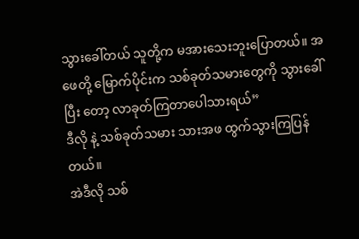သွားခေါ်တယ် သူတို့က မအားသေးဘူးပြောတယ်။ အဖေတို့ မြောက်ပိုင်းက သစ်ခုတ်သမားတွေကို သွားခေါ်ပြီး တော့ လာခုတ်ကြတာပေါသားရယ်”
ဒီလို နဲ့ သစ်ခုတ်သမား သားအဖ ထွက်သွားကြပြန်တယ်။
အဲဒီလို သစ်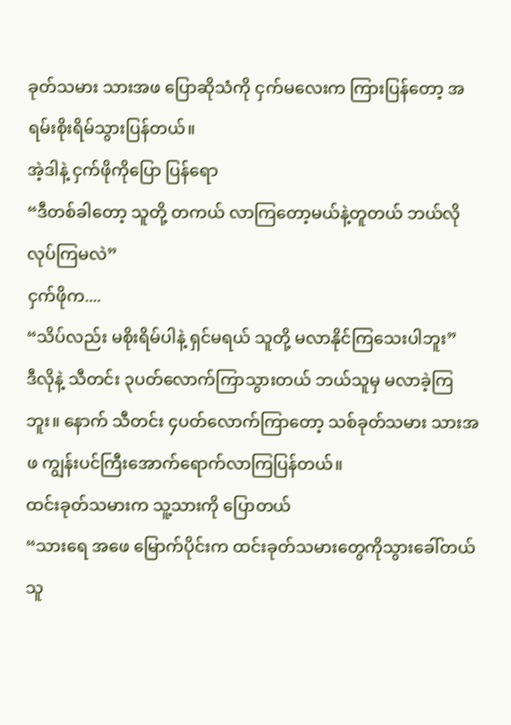ခုတ်သမား သားအဖ ပြောဆိုသံကို ငှက်မလေးက ကြားပြန်တော့ အရမ်းစိုးရိမ်သွားပြန်တယ်။
အဲ့ဒါနဲ့ ငှက်ဖိုကိုပြော ပြန်ရော
“ဒီတစ်ခါတော့ သူတို့ တကယ် လာကြတော့မယ်နဲ့တူတယ် ဘယ်လိုလုပ်ကြမလဲ”
ငှက်ဖိုက....
“သိပ်လည်း မစိုးရိမ်ပါနဲ့ ရှင်မရယ် သူတို့ မလာနိုင်ကြသေးပါဘူး”
ဒီလိုနဲ့ သီတင်း ၃ပတ်လောက်ကြာသွားတယ် ဘယ်သူမှ မလာခဲ့ကြဘူး။ နောက် သီတင်း ၄ပတ်လောက်ကြာတော့ သစ်ခုတ်သမား သားအဖ ကျွန်းပင်ကြီးအောက်ရောက်လာကြပြန်တယ်။
ထင်းခုတ်သမားက သူ့သားကို ပြောတယ်
“သားရေ အဖေ မြောက်ပိုင်းက ထင်းခုတ်သမားတွေကိုသွားခေါ်တယ် သူ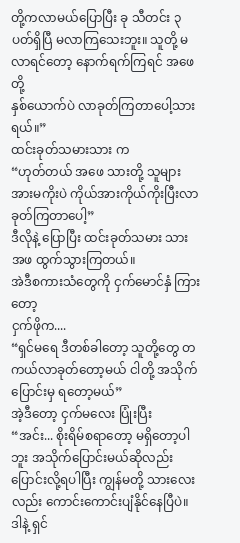တို့ကလာမယ်ပြောပြီး ခု သီတင်း ၃ပတ်ရှိပြီ မလာကြသေးဘူး။ သူတို့ မလာရင်တော့ နောက်ရက်ကြရင် အဖေတို့
နှစ်ယောက်ပဲ လာခုတ်ကြတာပေါ့သားရယ်။”
ထင်းခုတ်သမားသား က
“ဟုတ်တယ် အဖေ သားတို့ သူများအားမကိုးပဲ ကိုယ်အားကိုယ်ကိုးပြီးလာခုတ်ကြတာပေါ့”
ဒီလိုနဲ့ ပြောပြီး ထင်းခုတ်သမား သားအဖ ထွက်သွားကြတယ်။
အဲဒီစကားသံတွေကို ငှက်မောင်နှံ ကြားတော့
ငှက်ဖိုက....
“ရှင်မရေ ဒီတစ်ခါတော့ သူတို့တွေ တကယ်လာခုတ်တော့မယ် ငါတို့ အသိုက်ပြောင်းမှ ရတော့မယ်”
အဲ့ဒီတော့ ငှက်မလေး ပြုံးပြီး
“အင်း... စိုးရိမ်စရာတော့ မရှိတော့ပါဘူး အသိုက်ပြောင်းမယ်ဆိုလည်း ပြောင်းလို့ရပါပြီး ကျွန်မတို့ သားလေးလည်း ကောင်းကောင်းပျံနိုင်နေပြီပဲ။ ဒါနဲ့ ရှင်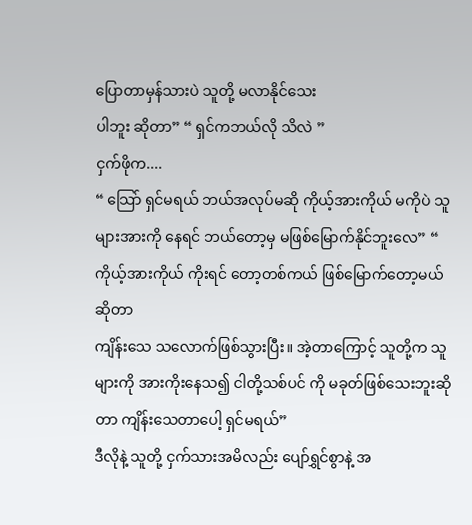ပြောတာမှန်သားပဲ သူတို့ မလာနိုင်သေး
ပါဘူး ဆိုတာ” “ ရှင်ကဘယ်လို သိလဲ ”
ငှက်ဖိုက....
“ သြော် ရှင်မရယ် ဘယ်အလုပ်မဆို ကိုယ့်အားကိုယ် မကိုပဲ သူများအားကို နေရင် ဘယ်တော့မှ မဖြစ်မြောက်နိုင်ဘူးလေ” “ ကိုယ့်အားကိုယ် ကိုးရင် တော့တစ်ကယ် ဖြစ်မြောက်တော့မယ်ဆိုတာ
ကျိန်းသေ သလောက်ဖြစ်သွားပြီး။ အဲ့တာကြောင့် သူတို့က သူများကို အားကိုးနေသ၍ ငါတို့သစ်ပင် ကို မခုတ်ဖြစ်သေးဘူးဆိုတာ ကျိန်းသေတာပေါ့ ရှင်မရယ်”
ဒီလိုနဲ့ သူတို့ ငှက်သားအမိလည်း ပျော်ရွှင်စွာနဲ့ အ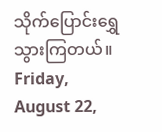သိုက်ပြောင်းရွှေသွားကြတယ်။
Friday, August 22,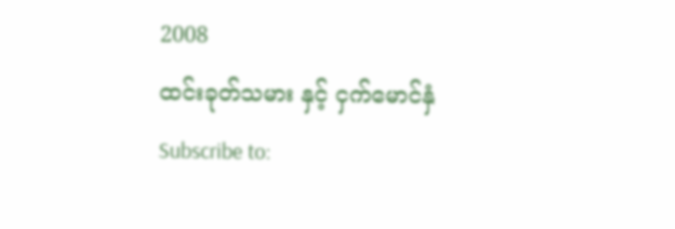2008
ထင်းခုတ်သမား နှင့် ငှက်မောင်နှံ
Subscribe to: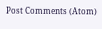Post Comments (Atom)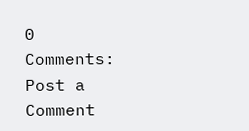0 Comments:
Post a Comment